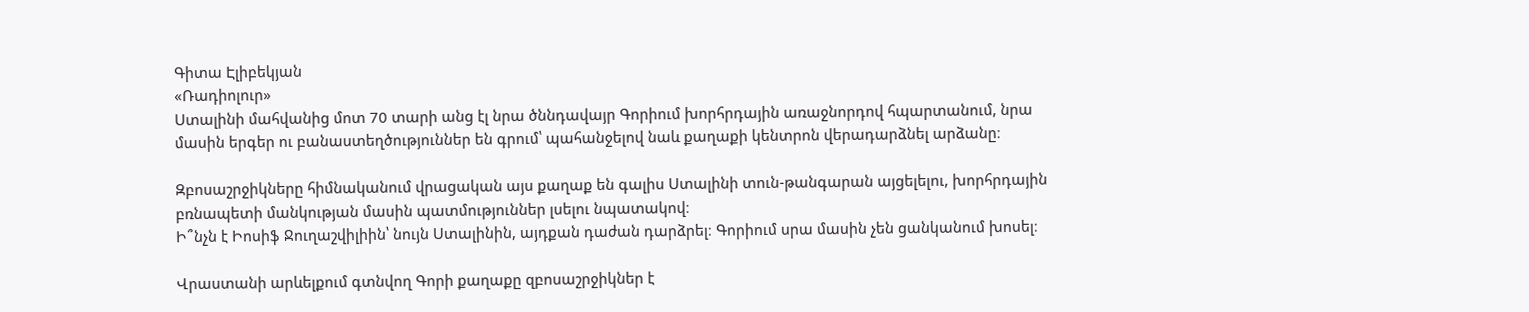Գիտա Էլիբեկյան
«Ռադիոլուր»
Ստալինի մահվանից մոտ 70 տարի անց էլ նրա ծննդավայր Գորիում խորհրդային առաջնորդով հպարտանում, նրա մասին երգեր ու բանաստեղծություններ են գրում՝ պահանջելով նաև քաղաքի կենտրոն վերադարձնել արձանը։

Զբոսաշրջիկները հիմնականում վրացական այս քաղաք են գալիս Ստալինի տուն-թանգարան այցելելու, խորհրդային բռնապետի մանկության մասին պատմություններ լսելու նպատակով։
Ի՞նչն է Իոսիֆ Ջուղաշվիլիին՝ նույն Ստալինին, այդքան դաժան դարձրել։ Գորիում սրա մասին չեն ցանկանում խոսել։

Վրաստանի արևելքում գտնվող Գորի քաղաքը զբոսաշրջիկներ է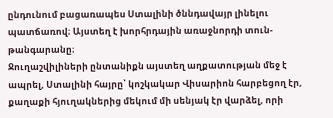ընդունում բացառապես Ստալինի ծննդավայր լինելու պատճառով։ Այստեղ է խորհրդային առաջնորդի տուն-թանգարանը։
Ջուղաշվիլիների ընտանիքն այստեղ աղքատության մեջ է ապրել, Ստալինի հայրը՝ կոշկակար Վիսարիոն հարբեցող էր, քաղաքի հյուղակներից մեկում մի սենյակ էր վարձել, որի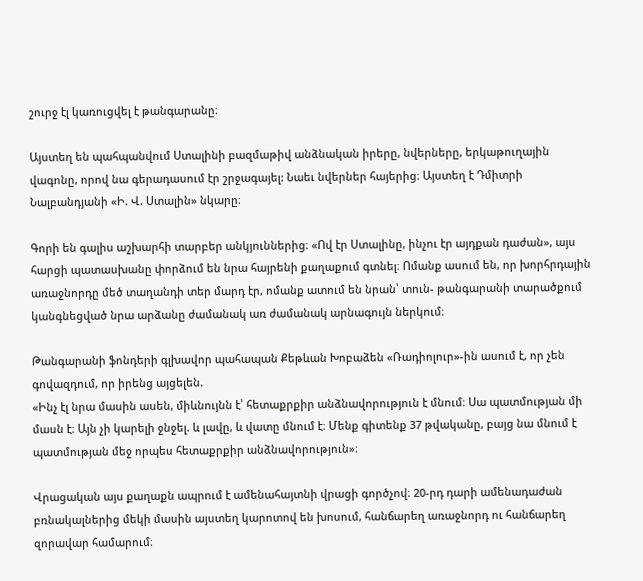շուրջ էլ կառուցվել է թանգարանը։

Այստեղ են պահպանվում Ստալինի բազմաթիվ անձնական իրերը, նվերները, երկաթուղային վագոնը, որով նա գերադասում էր շրջագայել: Նաեւ նվերներ հայերից։ Այստեղ է Դմիտրի Նալբանդյանի «Ի. Վ. Ստալին» նկարը։

Գորի են գալիս աշխարհի տարբեր անկյուններից։ «Ով էր Ստալինը, ինչու էր այդքան դաժան», այս հարցի պատասխանը փորձում են նրա հայրենի քաղաքում գտնել։ Ոմանք ասում են, որ խորհրդային առաջնորդը մեծ տաղանդի տեր մարդ էր, ոմանք ատում են նրան՝ տուն- թանգարանի տարածքում կանգնեցված նրա արձանը ժամանակ առ ժամանակ արնագույն ներկում։

Թանգարանի ֆոնդերի գլխավոր պահապան Քեթևան Խոբաձեն «Ռադիոլուր»-ին ասում է, որ չեն գովազդում, որ իրենց այցելեն.
«Ինչ էլ նրա մասին ասեն, միևնույնն է՝ հետաքրքիր անձնավորություն է մնում։ Սա պատմության մի մասն է։ Այն չի կարելի ջնջել. և լավը, և վատը մնում է։ Մենք գիտենք 37 թվականը, բայց նա մնում է պատմության մեջ որպես հետաքրքիր անձնավորություն»։

Վրացական այս քաղաքն ապրում է ամենահայտնի վրացի գործչով։ 20-րդ դարի ամենադաժան բռնակալներից մեկի մասին այստեղ կարոտով են խոսում, հանճարեղ առաջնորդ ու հանճարեղ զորավար համարում։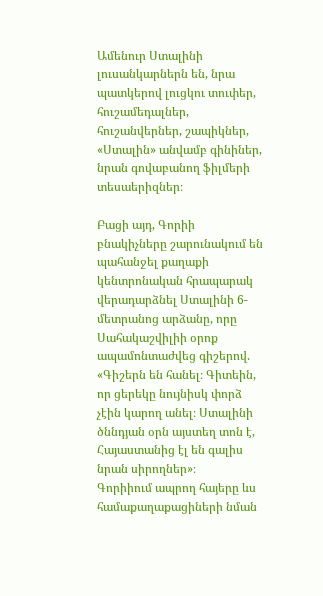Ամենուր Ստալինի լուսանկարներն են, նրա պատկերով լուցկու տուփեր, հուշամեդալներ, հուշանվերներ, շապիկներ, «Ստալին» անվամբ գինիներ, նրան գովաբանող ֆիլմերի տեսաերիզներ։

Բացի այդ, Գորիի բնակիչները շարունակում են պահանջել քաղաքի կենտրոնական հրապարակ վերադարձնել Ստալինի 6-մետրանոց արձանը, որը Սահակաշվիլիի օրոք ապամոնտաժվեց գիշերով.
«Գիշերն են հանել։ Գիտեին, որ ցերեկը նույնիսկ փորձ չէին կարող անել։ Ստալինի ծննդյան օրն այստեղ տոն է, Հայաստանից էլ են գալիս նրան սիրողներ»։
Գորիիում ապրող հայերը ևս համաքաղաքացիների նման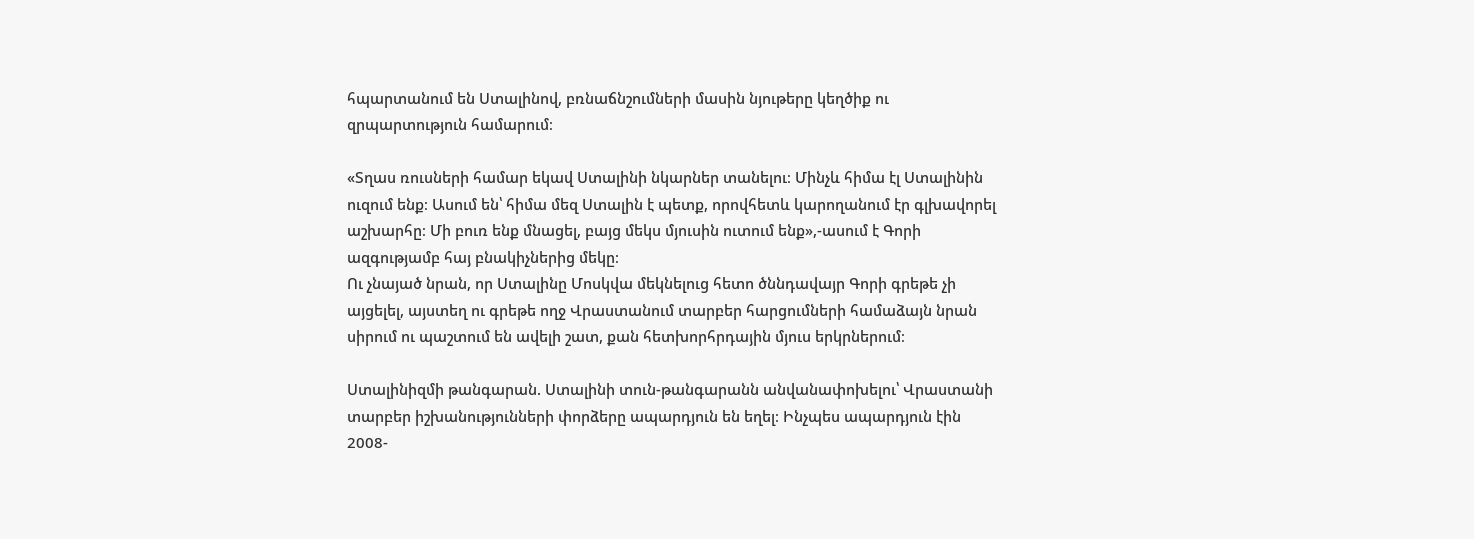հպարտանում են Ստալինով, բռնաճնշումների մասին նյութերը կեղծիք ու զրպարտություն համարում։

«Տղաս ռուսների համար եկավ Ստալինի նկարներ տանելու։ Մինչև հիմա էլ Ստալինին ուզում ենք։ Ասում են՝ հիմա մեզ Ստալին է պետք, որովհետև կարողանում էր գլխավորել աշխարհը։ Մի բուռ ենք մնացել, բայց մեկս մյուսին ուտում ենք»,-ասում է Գորի ազգությամբ հայ բնակիչներից մեկը։
Ու չնայած նրան, որ Ստալինը Մոսկվա մեկնելուց հետո ծննդավայր Գորի գրեթե չի այցելել, այստեղ ու գրեթե ողջ Վրաստանում տարբեր հարցումների համաձայն նրան սիրում ու պաշտում են ավելի շատ, քան հետխորհրդային մյուս երկրներում։

Ստալինիզմի թանգարան. Ստալինի տուն-թանգարանն անվանափոխելու՝ Վրաստանի տարբեր իշխանությունների փորձերը ապարդյուն են եղել։ Ինչպես ապարդյուն էին 2008-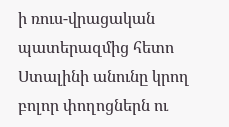ի ռուս-վրացական պատերազմից հետո Ստալինի անունը կրող բոլոր փողոցներն ու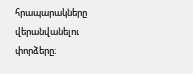հրապարակները վերանվանելու փորձերը։